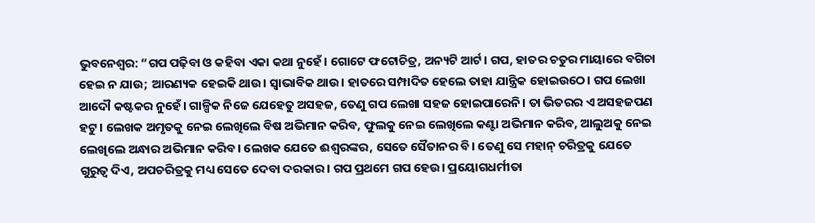ଭୁବନେଶ୍ୱର: “ଗପ ପଢ଼ିବା ଓ କହିବା ଏକା କଥା ନୁହେଁ। ଗୋଟେ ଫଟୋଚିତ୍ର, ଅନ୍ୟଟି ଆର୍ଟ। ଗପ, ହାତର ଚତୁର ମାୟାରେ ବଗିଚା ହେଇ ନ ଯାଉ; ଆରଣ୍ୟକ ହେଇକି ଥାଉ। ସ୍ଵାଭାବିକ ଥାଉ। ହାତରେ ସମ୍ପାଦିତ ହେଲେ ତାହା ଯାନ୍ତ୍ରିକ ହୋଇଉଠେ। ଗପ ଲେଖା ଆଦୌ କଷ୍ଟକର ନୁହେଁ। ଗାଳ୍ପିକ ନିଜେ ଯେହେତୁ ଅସହଜ, ତେଣୁ ଗପ ଲେଖା ସହଜ ହୋଇପାରେନି। ତା ଭିତରର ଏ ଅସହଜପଣ ହଟୁ। ଲେଖକ ଅମୃତକୁ ନେଇ ଲେଖିଲେ ବିଷ ଅଭିମାନ କରିବ, ଫୁଲକୁ ନେଇ ଲେଖିଲେ କଣ୍ଟା ଅଭିମାନ କରିବ, ଆଲୁଅକୁ ନେଇ ଲେଖିଲେ ଅନ୍ଧାର ଅଭିମାନ କରିବ। ଲେଖକ ଯେତେ ଈଶ୍ୱରଙ୍କର, ସେତେ ସୈତାନର ବି। ତେଣୁ ସେ ମହାନ୍ ଚରିତ୍ରକୁ ଯେତେ ଗୁରୁତ୍ବ ଦିଏ, ଅପଚରିତ୍ରକୁ ମଧ୍ୟ ସେତେ ଦେବା ଦରକାର। ଗପ ପ୍ରଥମେ ଗପ ହେଉ। ପ୍ରୟୋଗଧର୍ମୀତା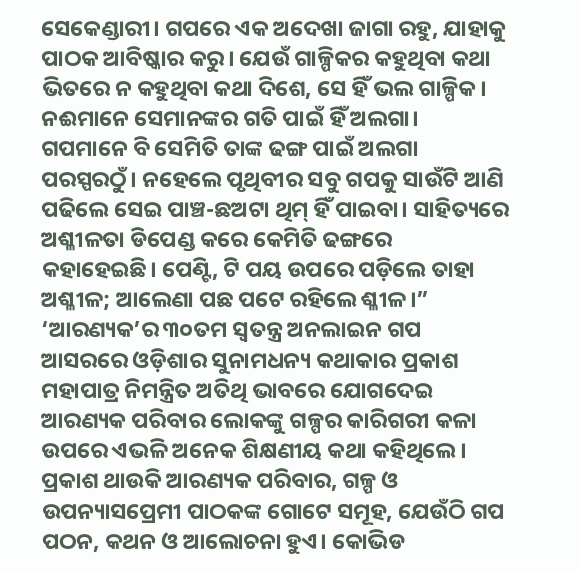ସେକେଣ୍ଡାରୀ। ଗପରେ ଏକ ଅଦେଖା ଜାଗା ରହୁ, ଯାହାକୁ ପାଠକ ଆବିଷ୍କାର କରୁ। ଯେଉଁ ଗାଳ୍ପିକର କହୁଥିବା କଥା ଭିତରେ ନ କହୁଥିବା କଥା ଦିଶେ, ସେ ହିଁ ଭଲ ଗାଳ୍ପିକ। ନଈମାନେ ସେମାନଙ୍କର ଗତି ପାଇଁ ହିଁ ଅଲଗା। ଗପମାନେ ବି ସେମିତି ତାଙ୍କ ଢଙ୍ଗ ପାଇଁ ଅଲଗା ପରସ୍ପରଠୁଁ। ନହେଲେ ପୃଥିବୀର ସବୁ ଗପକୁ ସାଉଁଟି ଆଣି ପଢିଲେ ସେଇ ପାଞ୍ଚ-ଛଅଟା ଥିମ୍ ହିଁ ପାଇବା। ସାହିତ୍ୟରେ ଅଶ୍ଳୀଳତା ଡିପେଣ୍ଡ କରେ କେମିତି ଢଙ୍ଗରେ କହାହେଇଛି। ପେଣ୍ଟି, ଟି ପୟ ଉପରେ ପଡ଼ିଲେ ତାହା ଅଶ୍ଳୀଳ; ଆଲେଣା ପଛ ପଟେ ରହିଲେ ଶ୍ଳୀଳ।” ‘ଆରଣ୍ୟକ’ର ୩୦ତମ ସ୍ଵତନ୍ତ୍ର ଅନଲାଇନ ଗପ ଆସରରେ ଓଡ଼ିଶାର ସୁନାମଧନ୍ୟ କଥାକାର ପ୍ରକାଶ ମହାପାତ୍ର ନିମନ୍ତ୍ରିତ ଅତିଥି ଭାବରେ ଯୋଗଦେଇ ଆରଣ୍ୟକ ପରିବାର ଲୋକଙ୍କୁ ଗଳ୍ପର କାରିଗରୀ କଳା ଉପରେ ଏଭଳି ଅନେକ ଶିକ୍ଷଣୀୟ କଥା କହିଥିଲେ।
ପ୍ରକାଶ ଥାଉକି ଆରଣ୍ୟକ ପରିବାର, ଗଳ୍ପ ଓ ଉପନ୍ୟାସପ୍ରେମୀ ପାଠକଙ୍କ ଗୋଟେ ସମୂହ, ଯେଉଁଠି ଗପ ପଠନ, କଥନ ଓ ଆଲୋଚନା ହୁଏ। କୋଭିଡ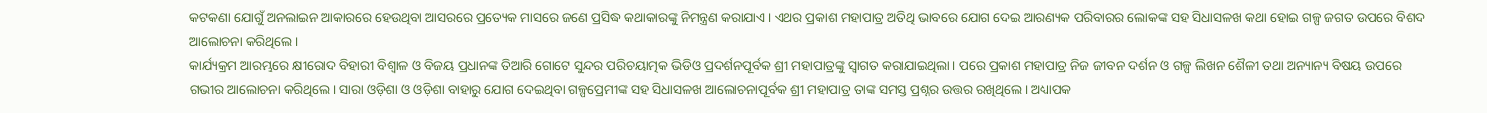କଟକଣା ଯୋଗୁଁ ଅନଲାଇନ ଆକାରରେ ହେଉଥିବା ଆସରରେ ପ୍ରତ୍ୟେକ ମାସରେ ଜଣେ ପ୍ରସିଦ୍ଧ କଥାକାରଙ୍କୁ ନିମନ୍ତ୍ରଣ କରାଯାଏ। ଏଥର ପ୍ରକାଶ ମହାପାତ୍ର ଅତିଥି ଭାବରେ ଯୋଗ ଦେଇ ଆରଣ୍ୟକ ପରିବାରର ଲୋକଙ୍କ ସହ ସିଧାସଳଖ କଥା ହୋଇ ଗଳ୍ପ ଜଗତ ଉପରେ ବିଶଦ ଆଲୋଚନା କରିଥିଲେ।
କାର୍ଯ୍ୟକ୍ରମ ଆରମ୍ଭରେ କ୍ଷୀରୋଦ ବିହାରୀ ବିଶ୍ଵାଳ ଓ ବିଜୟ ପ୍ରଧାନଙ୍କ ତିଆରି ଗୋଟେ ସୁନ୍ଦର ପରିଚୟାତ୍ମକ ଭିଡିଓ ପ୍ରଦର୍ଶନପୂର୍ବକ ଶ୍ରୀ ମହାପାତ୍ରଙ୍କୁ ସ୍ଵାଗତ କରାଯାଇଥିଲା। ପରେ ପ୍ରକାଶ ମହାପାତ୍ର ନିଜ ଜୀବନ ଦର୍ଶନ ଓ ଗଳ୍ପ ଲିଖନ ଶୈଳୀ ତଥା ଅନ୍ୟାନ୍ୟ ବିଷୟ ଉପରେ ଗଭୀର ଆଲୋଚନା କରିଥିଲେ। ସାରା ଓଡ଼ିଶା ଓ ଓଡ଼ିଶା ବାହାରୁ ଯୋଗ ଦେଇଥିବା ଗଳ୍ପପ୍ରେମୀଙ୍କ ସହ ସିଧାସଳଖ ଆଲୋଚନାପୂର୍ବକ ଶ୍ରୀ ମହାପାତ୍ର ତାଙ୍କ ସମସ୍ତ ପ୍ରଶ୍ନର ଉତ୍ତର ରଖିଥିଲେ। ଅଧ୍ୟାପକ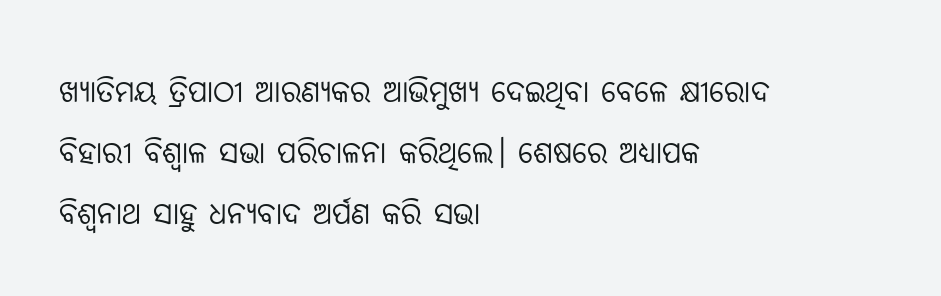ଖ୍ୟାତିମୟ ତ୍ରିପାଠୀ ଆରଣ୍ୟକର ଆଭିମୁଖ୍ୟ ଦେଇଥିବା ବେଳେ କ୍ଷୀରୋଦ ବିହାରୀ ବିଶ୍ଵାଳ ସଭା ପରିଚାଳନା କରିଥିଲେ। ଶେଷରେ ଅଧ୍ୟାପକ ବିଶ୍ଵନାଥ ସାହୁ ଧନ୍ୟବାଦ ଅର୍ପଣ କରି ସଭା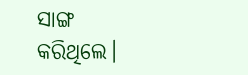ସାଙ୍ଗ କରିଥିଲେ।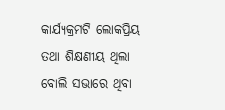କାର୍ଯ୍ୟକ୍ରମଟି ଲୋକପ୍ରିୟ ତଥା ଶିକ୍ଷଣୀୟ ଥିଲା ବୋଲି ସଭାରେ ଥିବା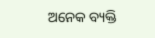ଅନେକ ବ୍ୟକ୍ତି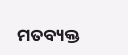ମତବ୍ୟକ୍ତ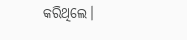କରିଥିଲେ।